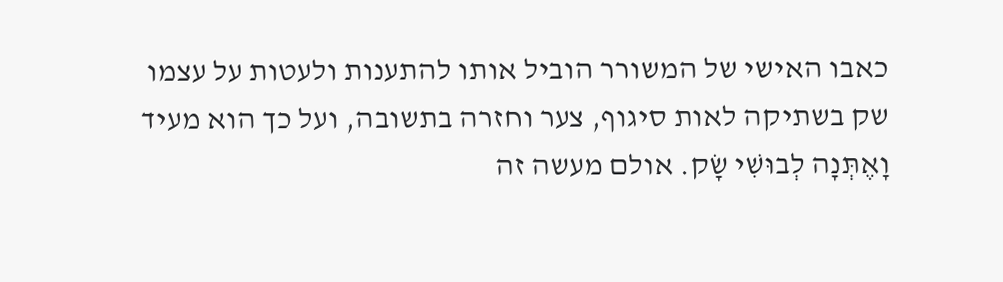כאבו האישי של המשורר הוביל אותו להתענות ולעטות על עצמו שק בשתיקה לאות סיגוף, צער וחזרה בתשובה, ועל כך הוא מעיד וָאֶתְּנָה לְבוּשִׁי שָׂק. אולם מעשה זה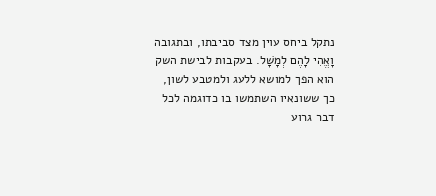נתקל ביחס עוין מצד סביבתו, ובתגובה וָאֱהִי לָהֶם לְמָשָׁל. בעקבות לבישת השק הוא הפך למושא ללעג ולמטבע לשון, כך ששונאיו השתמשו בו כדוגמה לכל דבר גרוע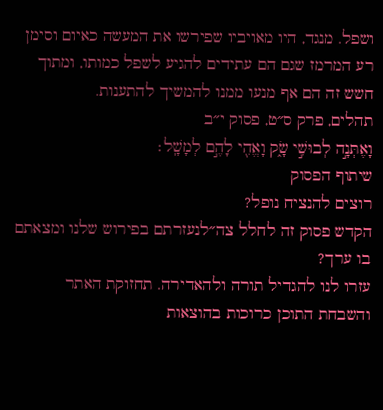ושפל. מנגד, היו מאויביו שפירשו את המעשה כאיום וסימן רע המרמז שגם הם עתידים להגיע לשפל כמותו, ומתוך חשש זה הם אף מנעו ממנו להמשיך להתענות.
תהלים, פרק ס״ט, פסוק י״ב
וָאֶתְּנָ֣ה לְבוּשִׁ֣י שָׂ֑ק וָאֱהִ֖י לָהֶ֣ם לְמָשָֽׁל׃
שיתוף הפסוק
רוצים להנציח נופל?
הקדש פסוק זה לחלל צה״לנעזרתם בפירוש שלנו ומצאתם בו ערך?
עזרו לנו להגדיל תורה ולהאדירה. תחזוקת האתר והשבחת התוכן כרוכות בהוצאות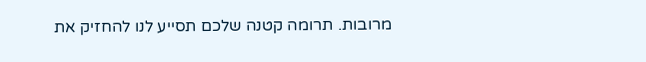מרובות. תרומה קטנה שלכם תסייע לנו להחזיק את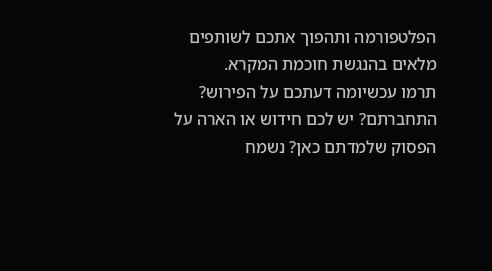הפלטפורמה ותהפוך אתכם לשותפים מלאים בהנגשת חוכמת המקרא.
תרמו עכשיומה דעתכם על הפירוש?
התחברתם? יש לכם חידוש או הארה על הפסוק שלמדתם כאן? נשמח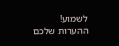לשמוע!
ההערות שלכם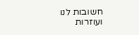חשובות לנו ועוזרות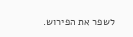לשפר את הפירוש.